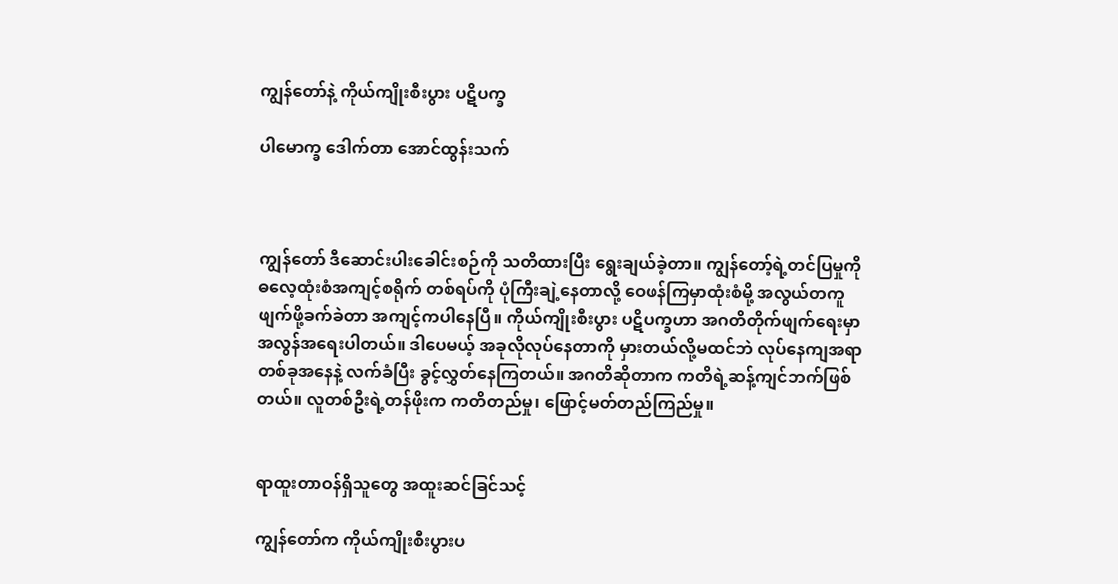ကျွန်တော်နဲ့ ကိုယ်ကျိုးစီးပွား ပဋိပက္ခ

ပါမောက္ခ ဒေါက်တာ အောင်ထွန်းသက်



ကျွန်တော် ဒီဆောင်းပါးခေါင်းစဉ်ကို သတိထားပြီး ရွေးချယ်ခဲ့တာ။ ကျွန်တော့်ရဲ့တင်ပြမှုကို ဓလေ့ထုံးစံအကျင့်စရိုက် တစ်ရပ်ကို ပုံကြီးချဲ့နေတာလို့ ဝေဖန်ကြမှာထုံးစံမို့ အလွယ်တကူဖျက်ဖို့ခက်ခဲတာ အကျင့်ကပါနေပြီ။ ကိုယ်ကျိုးစီးပွား ပဋိပက္ခဟာ အဂတိတိုက်ဖျက်ရေးမှာ အလွန်အရေးပါတယ်။ ဒါပေမယ့် အခုလိုလုပ်နေတာကို မှားတယ်လို့မထင်ဘဲ လုပ်နေကျအရာတစ်ခုအနေနဲ့ လက်ခံပြီး ခွင့်လွှတ်နေကြတယ်။ အဂတိဆိုတာက ကတိရဲ့ဆန့်ကျင်ဘက်ဖြစ်တယ်။ လူတစ်ဦးရဲ့တန်ဖိုးက ကတိတည်မှု၊ ဖြောင့်မတ်တည်ကြည်မှု။


ရာထူးတာဝန်ရှိသူတွေ အထူးဆင်ခြင်သင့်

ကျွန်တော်က ကိုယ်ကျိုးစီးပွားပ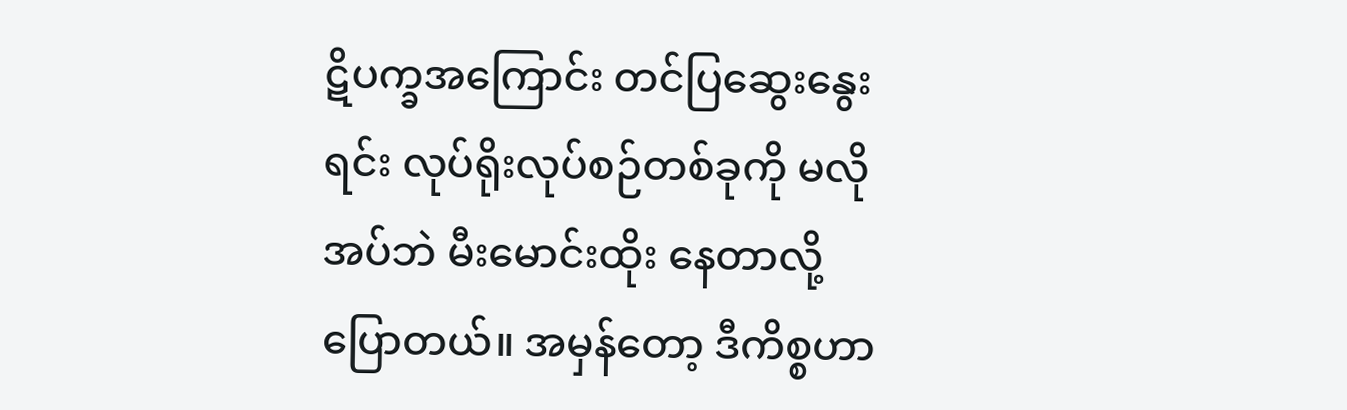ဋိပက္ခအကြောင်း တင်ပြဆွေးနွေးရင်း လုပ်ရိုးလုပ်စဉ်တစ်ခုကို မလိုအပ်ဘဲ မီးမောင်းထိုး နေတာလို့ ပြောတယ်။ အမှန်တော့ ဒီကိစ္စဟာ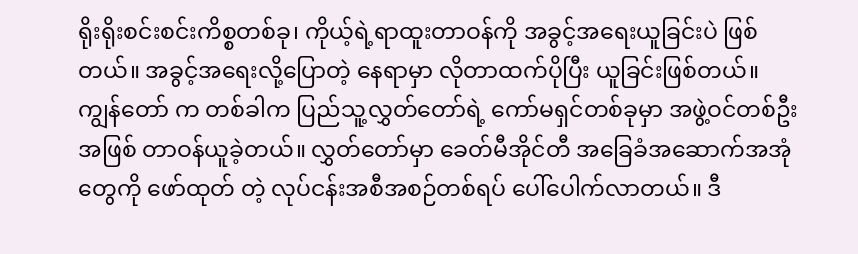ရိုးရိုးစင်းစင်းကိစ္စတစ်ခု၊ ကိုယ့်ရဲ့ရာထူးတာဝန်ကို အခွင့်အရေးယူခြင်းပဲ ဖြစ်တယ်။ အခွင့်အရေးလို့ပြောတဲ့ နေရာမှာ လိုတာထက်ပိုပြီး ယူခြင်းဖြစ်တယ်။ ကျွန်တော် က တစ်ခါက ပြည်သူ့လွှတ်တော်ရဲ့ ကော်မရှင်တစ်ခုမှာ အဖွဲ့ဝင်တစ်ဦးအဖြစ် တာဝန်ယူခဲ့တယ်။ လွှတ်တော်မှာ ခေတ်မီအိုင်တီ အခြေခံအဆောက်အအုံတွေကို ဖော်ထုတ် တဲ့ လုပ်ငန်းအစီအစဉ်တစ်ရပ် ပေါ်ပေါက်လာတယ်။ ဒီ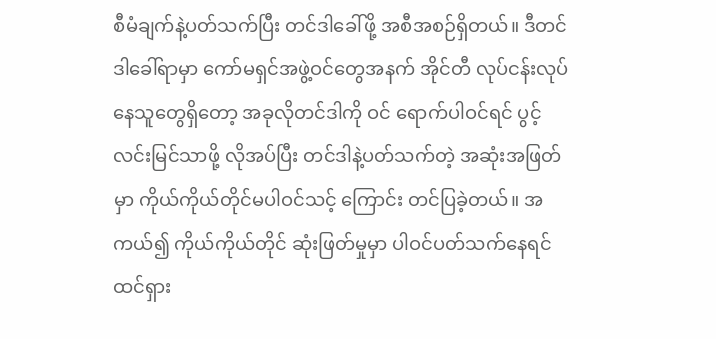စီမံချက်နဲ့ပတ်သက်ပြီး တင်ဒါခေါ်ဖို့ အစီအစဉ်ရှိတယ်။ ဒီတင်ဒါခေါ်ရာမှာ ကော်မရှင်အဖွဲ့ဝင်တွေအနက် အိုင်တီ လုပ်ငန်းလုပ်နေသူတွေရှိတော့ အခုလိုတင်ဒါကို ဝင် ရောက်ပါဝင်ရင် ပွင့်လင်းမြင်သာဖို့ လိုအပ်ပြီး တင်ဒါနဲ့ပတ်သက်တဲ့ အဆုံးအဖြတ်မှာ ကိုယ်ကိုယ်တိုင်မပါဝင်သင့် ကြောင်း တင်ပြခဲ့တယ်။ အကယ်၍ ကိုယ်ကိုယ်တိုင် ဆုံးဖြတ်မှုမှာ ပါဝင်ပတ်သက်နေရင် ထင်ရှား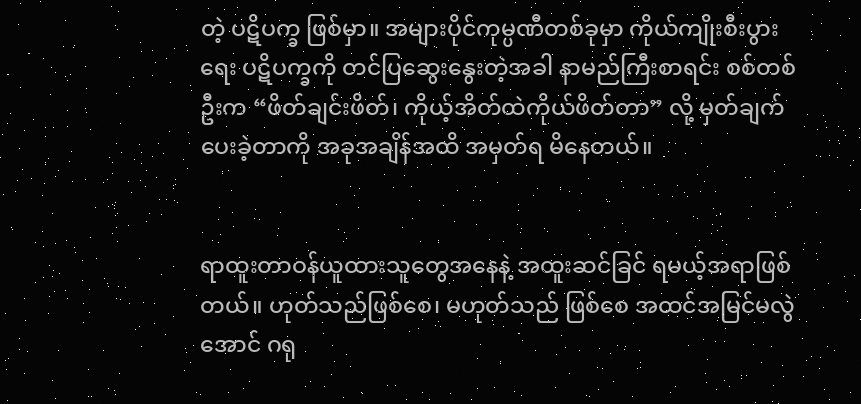တဲ့ ပဋိပက္ခ ဖြစ်မှာ။ အများပိုင်ကုမ္ပဏီတစ်ခုမှာ ကိုယ်ကျိုးစီးပွားရေး ပဋိပက္ခကို တင်ပြဆွေးနွေးတဲ့အခါ နာမည်ကြီးစာရင်း စစ်တစ်ဦးက “ဖိတ်ချင်းဖိတ်၊ ကိုယ့်အိတ်ထဲကိုယ်ဖိတ်တာ” လို့ မှတ်ချက်ပေးခဲ့တာကို အခုအချိန်အထိ အမှတ်ရ မိနေတယ်။


ရာထူးတာဝန်ယူထားသူတွေအနေနဲ့ အထူးဆင်ခြင် ရမယ့်အရာဖြစ်တယ်။ ဟုတ်သည်ဖြစ်စေ၊ မဟုတ်သည် ဖြစ်စေ အထင်အမြင်မလွဲအောင် ဂရု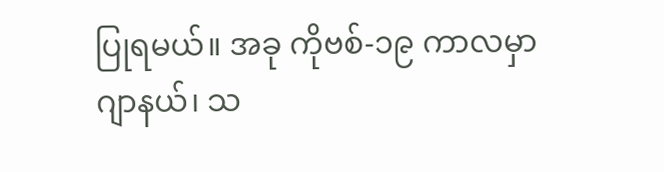ပြုရမယ်။ အခု ကိုဗစ်-၁၉ ကာလမှာ ဂျာနယ်၊ သ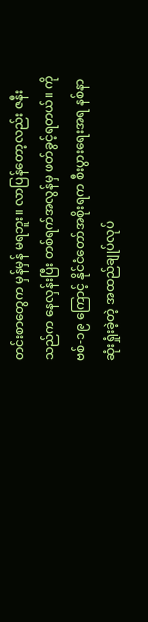တင်းစာတွေက မှန်မှန် မရဘူး။ လာပြန်တော့လည်း ဇနီးသည်က နေလှန်းပြီး တစ်ရက်အလွန်မှ ဖတ်ခွင့်ရတယ်။ ကိုဗစ်-၁၉ ကြောင့် နိုင်ငံတော်အစိုးရက စီးပွားရေးအရ နစ်နာဆုံးရှုံးခဲ့တဲ့ အထည်ချုပ်လုပ်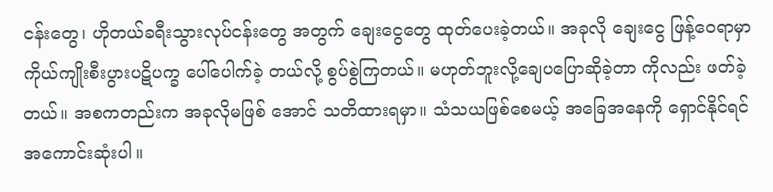ငန်းတွေ၊ ဟိုတယ်ခရီးသွားလုပ်ငန်းတွေ အတွက် ချေးငွေတွေ ထုတ်ပေးခဲ့တယ်။ အခုလို ချေးငွေ ဖြန့်ဝေရာမှာ ကိုယ်ကျိုးစီးပွားပဋိပက္ခ ပေါ်ပေါက်ခဲ့ တယ်လို့ စွပ်စွဲကြတယ်။ မဟုတ်ဘူးလို့ချေပပြောဆိုခဲ့တာ ကိုလည်း ဖတ်ခဲ့တယ်။ အစကတည်းက အခုလိုမဖြစ် အောင် သတိထားရမှာ။ သံသယဖြစ်စေမယ့် အခြေအနေကို ရှောင်နိုင်ရင် အကောင်းဆုံးပါ။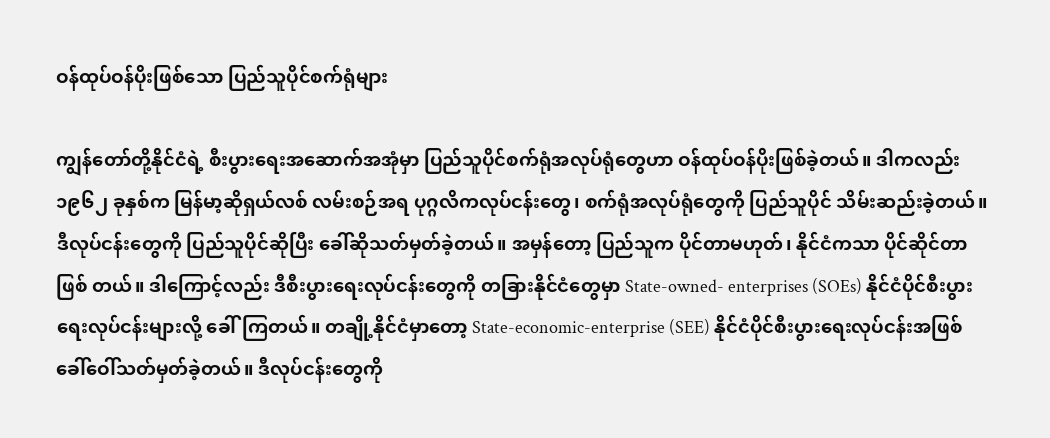ဝန်ထုပ်ဝန်ပိုးဖြစ်သော ပြည်သူပိုင်စက်ရုံများ

ကျွန်တော်တို့နိုင်ငံရဲ့ စီးပွားရေးအဆောက်အအုံမှာ ပြည်သူပိုင်စက်ရုံအလုပ်ရုံတွေဟာ ဝန်ထုပ်ဝန်ပိုးဖြစ်ခဲ့တယ်။ ဒါကလည်း ၁၉၆၂ ခုနှစ်က မြန်မာ့ဆိုရှယ်လစ် လမ်းစဉ်အရ ပုဂ္ဂလိကလုပ်ငန်းတွေ၊ စက်ရုံအလုပ်ရုံတွေကို ပြည်သူပိုင် သိမ်းဆည်းခဲ့တယ်။ ဒီလုပ်ငန်းတွေကို ပြည်သူပိုင်ဆိုပြီး ခေါ်ဆိုသတ်မှတ်ခဲ့တယ်။ အမှန်တော့ ပြည်သူက ပိုင်တာမဟုတ်၊ နိုင်ငံကသာ ပိုင်ဆိုင်တာ ဖြစ် တယ်။ ဒါကြောင့်လည်း ဒီစီးပွားရေးလုပ်ငန်းတွေကို တခြားနိုင်ငံတွေမှာ State-owned- enterprises (SOEs) နိုင်ငံပိုင်စီးပွားရေးလုပ်ငန်းများလို့ ခေါ်ကြတယ်။ တချို့နိုင်ငံမှာတော့ State-economic-enterprise (SEE) နိုင်ငံပိုင်စီးပွားရေးလုပ်ငန်းအဖြစ် ခေါ်ဝေါ်သတ်မှတ်ခဲ့တယ်။ ဒီလုပ်ငန်းတွေကို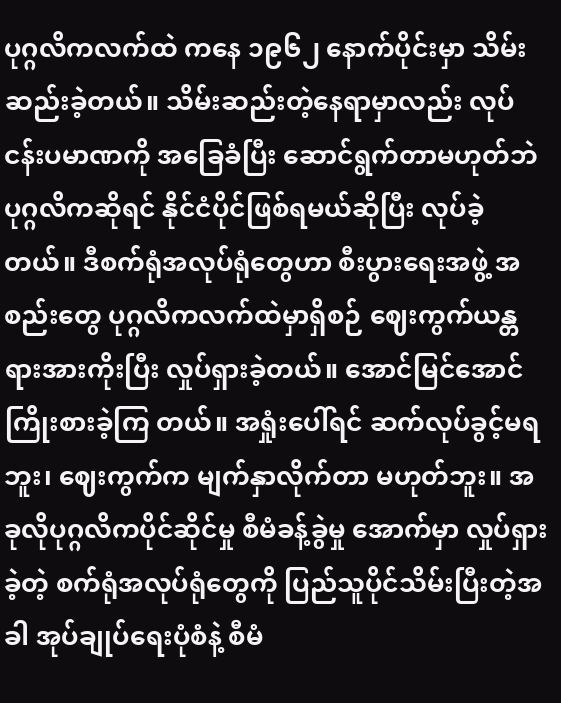ပုဂ္ဂလိကလက်ထဲ ကနေ ၁၉၆၂ နောက်ပိုင်းမှာ သိမ်းဆည်းခဲ့တယ်။ သိမ်းဆည်းတဲ့နေရာမှာလည်း လုပ်ငန်းပမာဏကို အခြေခံပြီး ဆောင်ရွက်တာမဟုတ်ဘဲ ပုဂ္ဂလိကဆိုရင် နိုင်ငံပိုင်ဖြစ်ရမယ်ဆိုပြီး လုပ်ခဲ့တယ်။ ဒီစက်ရုံအလုပ်ရုံတွေဟာ စီးပွားရေးအဖွဲ့ အစည်းတွေ ပုဂ္ဂလိကလက်ထဲမှာရှိစဉ် ဈေးကွက်ယန္တရားအားကိုးပြီး လှုပ်ရှားခဲ့တယ်။ အောင်မြင်အောင် ကြိုးစားခဲ့ကြ တယ်။ အရှုံးပေါ်ရင် ဆက်လုပ်ခွင့်မရဘူး၊ ဈေးကွက်က မျက်နှာလိုက်တာ မဟုတ်ဘူး။ အခုလိုပုဂ္ဂလိကပိုင်ဆိုင်မှု စီမံခန့်ခွဲမှု အောက်မှာ လှုပ်ရှားခဲ့တဲ့ စက်ရုံအလုပ်ရုံတွေကို ပြည်သူပိုင်သိမ်းပြီးတဲ့အခါ အုပ်ချုပ်ရေးပုံစံနဲ့ စီမံ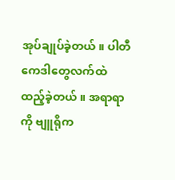အုပ်ချုပ်ခဲ့တယ်။ ပါတီကေဒါတွေလက်ထဲ ထည့်ခဲ့တယ်။ အရာရာကို ဗျူရိုက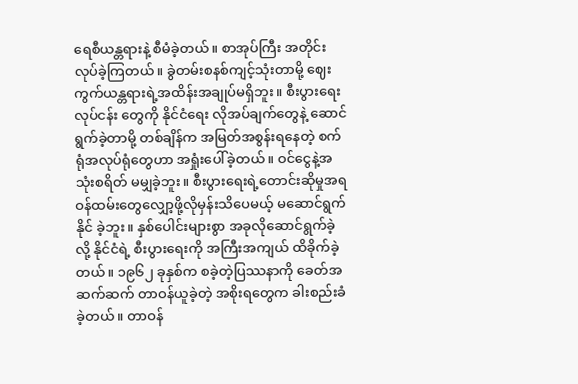ရေစီယန္တရားနဲ့ စီမံခဲ့တယ်။ စာအုပ်ကြီး အတိုင်း လုပ်ခဲ့ကြတယ်။ ခွဲတမ်းစနစ်ကျင့်သုံးတာမို့ ဈေးကွက်ယန္တရားရဲ့အထိန်းအချုပ်မရှိဘူး။ စီးပွားရေးလုပ်ငန်း တွေကို နိုင်ငံရေး လိုအပ်ချက်တွေနဲ့ ဆောင်ရွက်ခဲ့တာမို့ တစ်ချိန်က အမြတ်အစွန်းရနေတဲ့ စက်ရုံအလုပ်ရုံတွေဟာ အရှုံးပေါ်ခဲ့တယ်။ ဝင်ငွေနဲ့အသုံးစရိတ် မမျှခဲ့ဘူး။ စီးပွားရေးရဲ့တောင်းဆိုမှုအရ ဝန်ထမ်းတွေလျှော့ဖို့လိုမှန်းသိပေမယ့် မဆောင်ရွက်နိုင် ခဲ့ဘူး။ နှစ်ပေါင်းများစွာ အခုလိုဆောင်ရွက်ခဲ့လို့ နိုင်ငံရဲ့ စီးပွားရေးကို အကြီးအကျယ် ထိခိုက်ခဲ့တယ်။ ၁၉၆၂ ခုနှစ်က စခဲ့တဲ့ပြဿနာကို ခေတ်အဆက်ဆက် တာဝန်ယူခဲ့တဲ့ အစိုးရတွေက ခါးစည်းခံခဲ့တယ်။ တာဝန်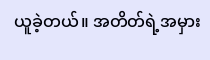ယူခဲ့တယ်။ အတိတ်ရဲ့အမှား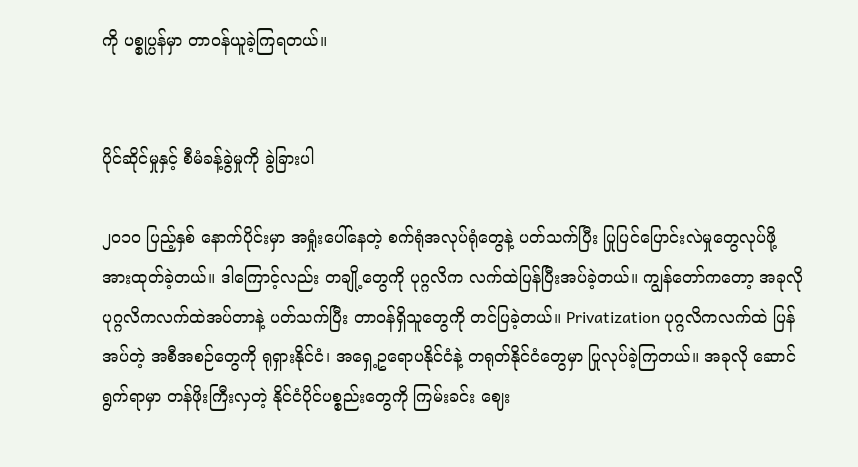ကို ပစ္စုပ္ပန်မှာ တာဝန်ယူခဲ့ကြရတယ်။


ပိုင်ဆိုင်မှုနှင့် စီမံခန့်ခွဲမှုကို ခွဲခြားပါ

၂၀၁၀ ပြည့်နှစ် နောက်ပိုင်းမှာ အရှုံးပေါ်နေတဲ့ စက်ရုံအလုပ်ရုံတွေနဲ့ ပတ်သက်ပြီး ပြုပြင်ပြောင်းလဲမှုတွေလုပ်ဖို့ အားထုတ်ခဲ့တယ်။ ဒါကြောင့်လည်း တချို့တွေကို ပုဂ္ဂလိက လက်ထဲပြန်ပြီးအပ်ခဲ့တယ်။ ကျွန်တော်ကတော့ အခုလို ပုဂ္ဂလိကလက်ထဲအပ်တာနဲ့ ပတ်သက်ပြီး တာဝန်ရှိသူတွေကို တင်ပြခဲ့တယ်။ Privatization ပုဂ္ဂလိကလက်ထဲ ပြန်အပ်တဲ့ အစီအစဉ်တွေကို ရုရှားနိုင်ငံ၊ အရှေ့ဥရောပနိုင်ငံနဲ့ တရုတ်နိုင်ငံတွေမှာ ပြုလုပ်ခဲ့ကြတယ်။ အခုလို ဆောင်ရွက်ရာမှာ တန်ဖိုးကြီးလှတဲ့ နိုင်ငံပိုင်ပစ္စည်းတွေကို ကြမ်းခင်း ဈေး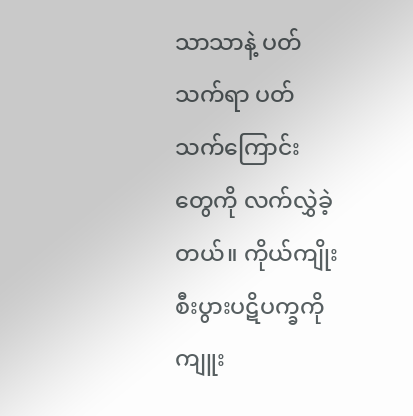သာသာနဲ့ ပတ်သက်ရာ ပတ်သက်ကြောင်း တွေကို လက်လွှဲခဲ့တယ်။ ကိုယ်ကျိုးစီးပွားပဋိပက္ခကို ကျူး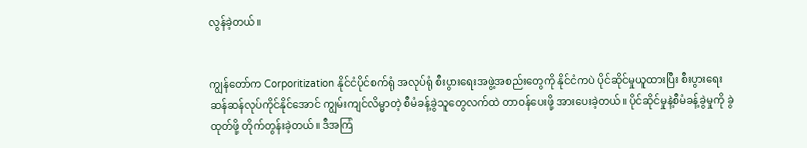လွန်ခဲ့တယ်။


ကျွန်တော်က Corporitization နိုင်ငံပိုင်စက်ရုံ အလုပ်ရုံ စီးပွားရေးအဖွဲ့အစည်းတွေကို နိုင်ငံကပဲ ပိုင်ဆိုင်မှုယူထားပြီး စီးပွားရေးဆန်ဆန်လုပ်ကိုင်နိုင်အောင် ကျွမ်းကျင်လိမ္မာတဲ့ စီမံခန့်ခွဲသူတွေလက်ထဲ တာဝန်ပေးဖို့ အားပေးခဲ့တယ်။ ပိုင်ဆိုင်မှုနဲ့စီမံခန့်ခွဲမှုကို ခွဲထုတ်ဖို့ တိုက်တွန်းခဲ့တယ်။ ဒီအကြံ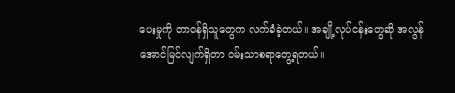ပေးမှုကို တာဝန်ရှိသူတွေက လက်ခံခဲ့တယ်။ အချို့လုပ်ငန်းတွေဆို အလွန်အောင်မြင်လျက်ရှိတာ ဝမ်းသာစရာတွေ့ရတယ်။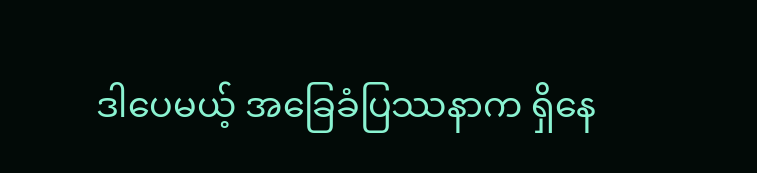ဒါပေမယ့် အခြေခံပြဿနာက ရှိနေ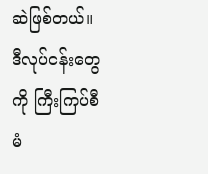ဆဲဖြစ်တယ်။ ဒီလုပ်ငန်းတွေကို ကြီးကြပ်စီမံ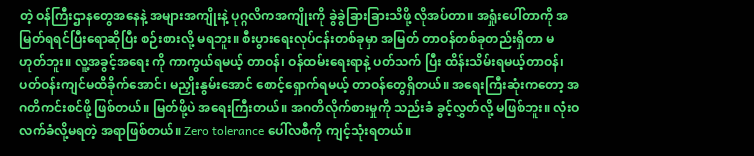တဲ့ ဝန်ကြီးဌာနတွေအနေနဲ့ အများအကျိုးနဲ့ ပုဂ္ဂလိကအကျိုးကို ခွဲခွဲခြားခြားသိဖို့ လိုအပ်တာ။ အရှုံးပေါ်တာကို အမြတ်ရရင်ပြီးရောဆိုပြီး စဉ်းစားလို့ မရဘူး။ စီးပွားရေးလုပ်ငန်းတစ်ခုမှာ အမြတ် တာဝန်တစ်ခုတည်းရှိတာ မဟုတ်ဘူး။ လူ့အခွင့်အရေး ကို ကာကွယ်ရမယ့် တာဝန်၊ ဝန်ထမ်းရေးရာနဲ့ ပတ်သက် ပြီး ထိန်းသိမ်းရမယ့်တာဝန်၊ ပတ်ဝန်းကျင်မထိခိုက်အောင်၊ မညှိုးနွမ်းအောင် စောင့်ရှောက်ရမယ့် တာဝန်တွေရှိတယ်။ အရေးကြီးဆုံးကတော့ အဂတိကင်းစင်ဖို့ ဖြစ်တယ်။ မြတ်ဖို့ပဲ အရေးကြီးတယ်။ အဂတိလိုက်စားမှုကို သည်းခံ ခွင့်လွှတ်လို့ မဖြစ်ဘူး။ လုံးဝလက်ခံလို့မရတဲ့ အရာဖြစ်တယ်။ Zero tolerance ပေါ်လစီကို ကျင့်သုံးရတယ်။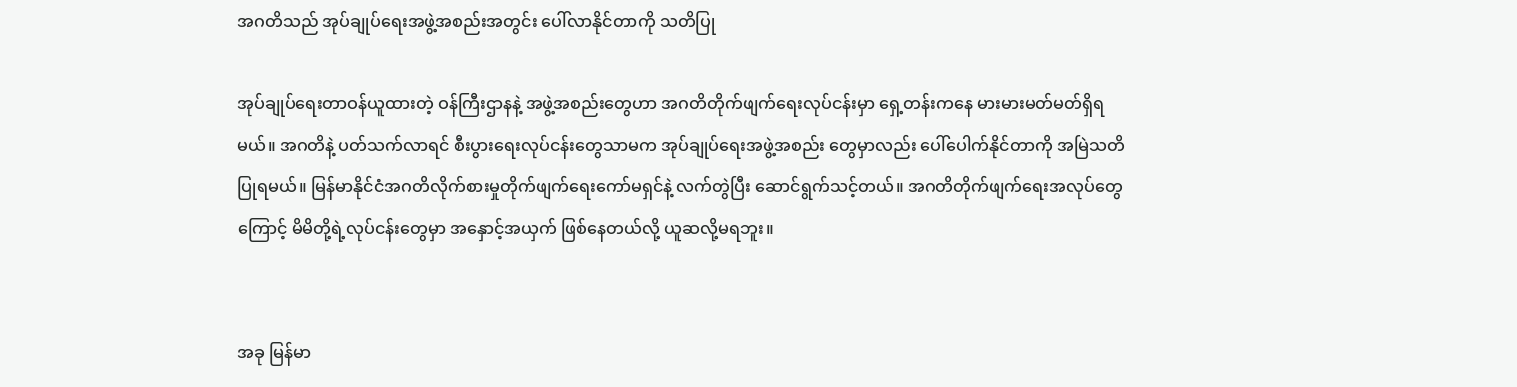အဂတိသည် အုပ်ချုပ်ရေးအဖွဲ့အစည်းအတွင်း ပေါ်လာနိုင်တာကို သတိပြု

အုပ်ချုပ်ရေးတာဝန်ယူထားတဲ့ ဝန်ကြီးဌာနနဲ့ အဖွဲ့အစည်းတွေဟာ အဂတိတိုက်ဖျက်ရေးလုပ်ငန်းမှာ ရှေ့တန်းကနေ မားမားမတ်မတ်ရှိရမယ်။ အဂတိနဲ့ ပတ်သက်လာရင် စီးပွားရေးလုပ်ငန်းတွေသာမက အုပ်ချုပ်ရေးအဖွဲ့အစည်း တွေမှာလည်း ပေါ်ပေါက်နိုင်တာကို အမြဲသတိပြုရမယ်။ မြန်မာနိုင်ငံအဂတိလိုက်စားမှုတိုက်ဖျက်ရေးကော်မရှင်နဲ့ လက်တွဲပြီး ဆောင်ရွက်သင့်တယ်။ အဂတိတိုက်ဖျက်ရေးအလုပ်တွေကြောင့် မိမိတို့ရဲ့လုပ်ငန်းတွေမှာ အနှောင့်အယှက် ဖြစ်နေတယ်လို့ ယူဆလို့မရဘူး။


အခု မြန်မာ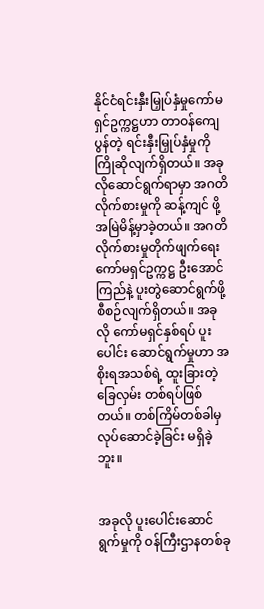နိုင်ငံရင်းနှီးမြှုပ်နှံမှုကော်မရှင်ဥက္ကဋ္ဌဟာ တာဝန်ကျေပွန်တဲ့ ရင်းနှီးမြှုပ်နှံမှုကို ကြိုဆိုလျက်ရှိတယ်။ အခုလိုဆောင်ရွက်ရာမှာ အဂတိလိုက်စားမှုကို ဆန့်ကျင် ဖို့ အမြဲမိန့်မှာခဲ့တယ်။ အဂတိလိုက်စားမှုတိုက်ဖျက်ရေး ကော်မရှင်ဥက္ကဋ္ဌ ဦးအောင်ကြည်နဲ့ ပူးတွဲဆောင်ရွက်ဖို့ စီစဉ်လျက်ရှိတယ်။ အခုလို ကော်မရှင်နှစ်ရပ် ပူးပေါင်း ဆောင်ရွက်မှုဟာ အစိုးရအသစ်ရဲ့ ထူးခြားတဲ့ ခြေလှမ်း တစ်ရပ်ဖြစ်တယ်။ တစ်ကြိမ်တစ်ခါမှ လုပ်ဆောင်ခဲ့ခြင်း မရှိခဲ့ဘူး။


အခုလို ပူးပေါင်းဆောင်ရွက်မှုကို ဝန်ကြီးဌာနတစ်ခု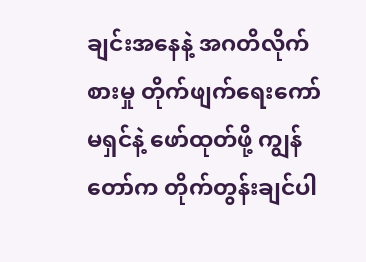ချင်းအနေနဲ့ အဂတိလိုက်စားမှု တိုက်ဖျက်ရေးကော်မရှင်နဲ့ ဖော်ထုတ်ဖို့ ကျွန်တော်က တိုက်တွန်းချင်ပါ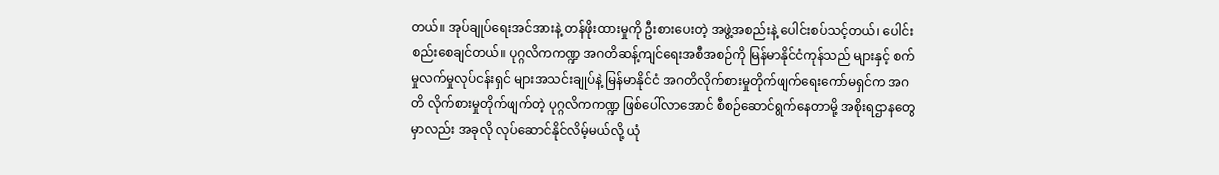တယ်။ အုပ်ချုပ်ရေးအင်အားနဲ့ တန်ဖိုးထားမှုကို ဦးစားပေးတဲ့ အဖွဲ့အစည်းနဲ့ ပေါင်းစပ်သင့်တယ်၊ ပေါင်းစည်းစေချင်တယ်။ ပုဂ္ဂလိကကဏ္ဍ အဂတိဆန့်ကျင်ရေးအစီအစဉ်ကို မြန်မာနိုင်ငံကုန်သည် များနှင့် စက်မှုလက်မှုလုပ်ငန်းရှင် များအသင်းချုပ်နဲ့ မြန်မာနိုင်ငံ အဂတိလိုက်စားမှုတိုက်ဖျက်ရေးကော်မရှင်က အဂတိ လိုက်စားမှုတိုက်ဖျက်တဲ့ ပုဂ္ဂလိကကဏ္ဍ ဖြစ်ပေါ်လာအောင် စီစဉ်ဆောင်ရွက်နေတာမို့ အစိုးရဌာနတွေမှာလည်း အခုလို လုပ်ဆောင်နိုင်လိမ့်မယ်လို့ ယုံ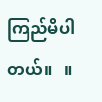ကြည်မိပါတယ်။   ။